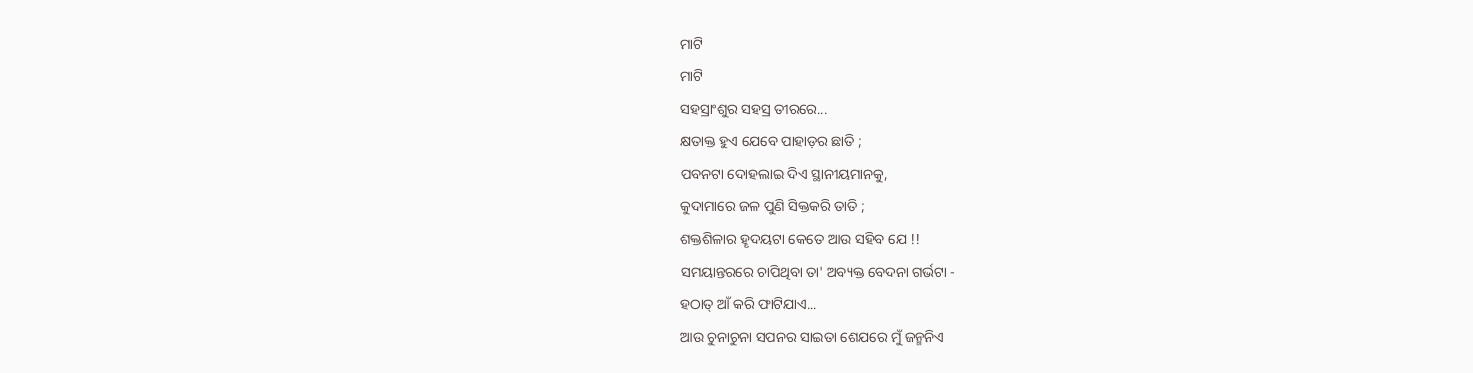ମାଟି
ମାଟି
ସହସ୍ରାଂଶୁର ସହସ୍ର ତୀରରେ...
କ୍ଷତାକ୍ତ ହୁଏ ଯେବେ ପାହାଡ଼ର ଛାତି ;
ପବନଟା ଦୋହଲାଇ ଦିଏ ସ୍ଥାନୀୟମାନକୁ,
କୁଦାମାରେ ଜଳ ପୁଣି ସିକ୍ତକରି ତାତି ;
ଶକ୍ତଶିଳାର ହୄଦୟଟା କେତେ ଆଉ ସହିବ ଯେ !!
ସମୟାନ୍ତରରେ ଚାପିଥିବା ତା' ଅବ୍ୟକ୍ତ ବେଦନା ଗର୍ଭଟା -
ହଠାତ୍ ଆଁ କରି ଫାଟିଯାଏ...
ଆଉ ଚୁନାଚୁନା ସପନର ସାଇତା ଶେଯରେ ମୁଁ ଜନ୍ମନିଏ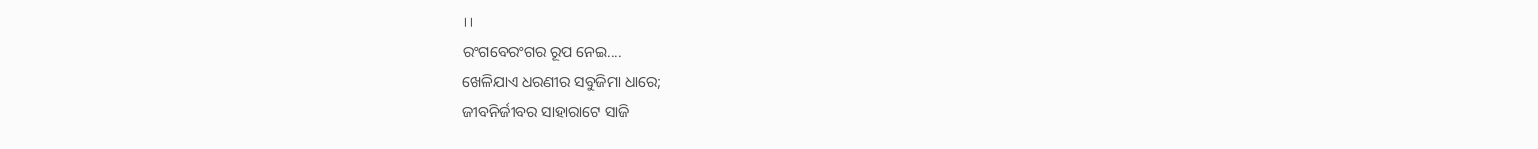।।
ରଂଗବେରଂଗର ରୂପ ନେଇ....
ଖେଳିଯାଏ ଧରଣୀର ସବୁଜିମା ଧାରେ;
ଜୀବନିର୍ଜୀବର ସାହାରାଟେ ସାଜି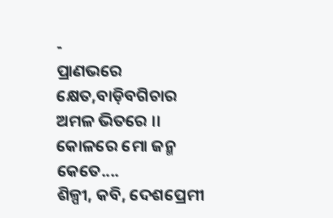-
ପ୍ରାଣଭରେ କ୍ଷେତ,ବାଡ଼ିବଗିଚାର ଅମଳ ଭିତରେ ।।
କୋଳରେ ମୋ ଜନ୍ମ କେତେ....
ଶିଳ୍ପୀ, କବି, ଦେଶପ୍ରେମୀ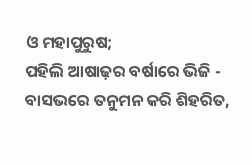ଓ ମହାପୁରୁଷ;
ପହିଲି ଆଷାଢ଼ର ବର୍ଷାରେ ଭିଜି -
ବାସଭରେ ତନୁମନ କରି ଶିହରିତ,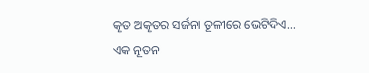କୄତ ଅକୄତର ସର୍ଜନା ତୂଳୀରେ ଭେଟିଦିଏ...
ଏକ ନୂତନ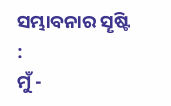ସମ୍ଭାବନାର ସୄଷ୍ଟି :
ମୁଁ -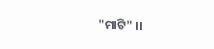"ମାଟି" ।।